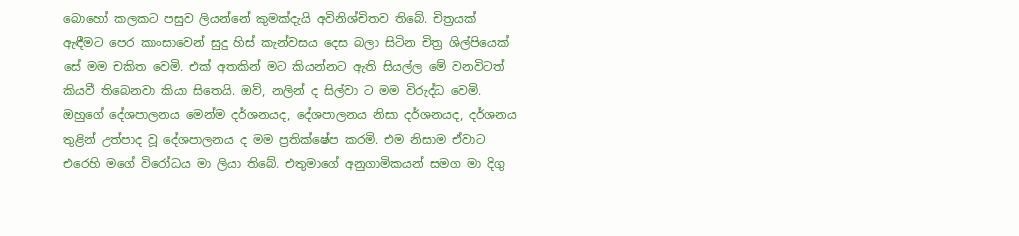බොහෝ කලකට පසුව ලියන්නේ කුමක්දැයි අවිනිශ්චිතව තිබේ. චිත්‍රයක් ඇඳීමට පෙර කාංසාවෙන් සුදු හිස් කැන්වසය දෙස බලා සිටින චිත්‍ර ශිල්පියෙක් සේ මම චකිත වෙමි. එක් අතකින් මට කියන්නට ඇති සියල්ල මේ වනවිටත් කියවී තිබෙනවා කියා සිතෙයි. ඔව්, නලින් ද සිල්වා ට මම විරුද්ධ වෙමි. ඔහුගේ දේශපාලනය මෙන්ම දර්ශනයද, දේශපාලනය නිසා දර්ශනයද, දර්ශනය තුළින් උත්පාද වූ දේශපාලනය ද මම ප්‍රතික්ෂේප කරමි. එම නිසාම ඒවාට එරෙහි මගේ විරෝධය මා ලියා තිබේ. එතුමාගේ අනුගාමිකයන් සමග මා දිගු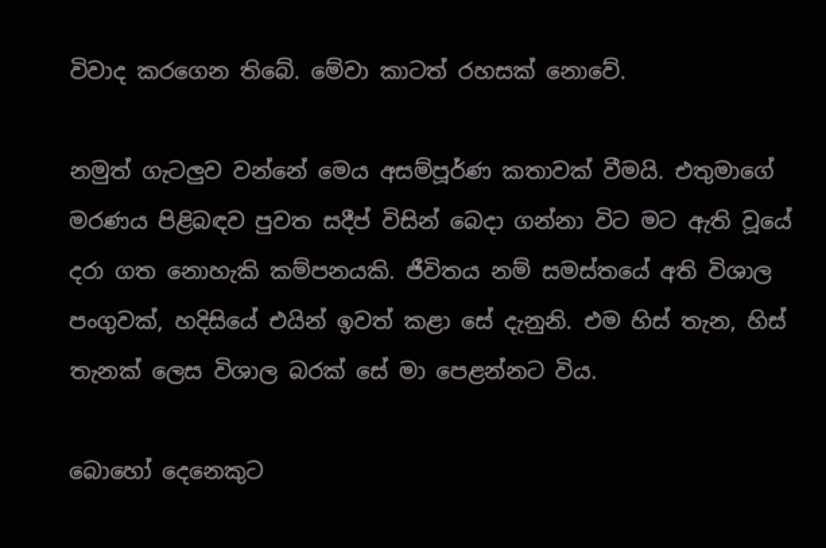විවාද කරගෙන තිබේ. මේවා කාටත් රහසක් නොවේ.

නමුත් ගැටලුව වන්නේ මෙය අසම්පූර්ණ කතාවක් වීමයි. එතුමාගේ මරණය පිළිබඳව පුවත සදීප් විසින් බෙදා ගන්නා විට මට ඇති වූයේ දරා ගත නොහැකි කම්පනයකි. ජීවිතය නම් සමස්තයේ අති විශාල පංගුවක්, හදිසියේ එයින් ඉවත් කළා සේ දැනුනි. එම හිස් තැන, හිස් තැනක් ලෙස විශාල බරක් සේ මා පෙළන්නට විය.

බොහෝ දෙනෙකුට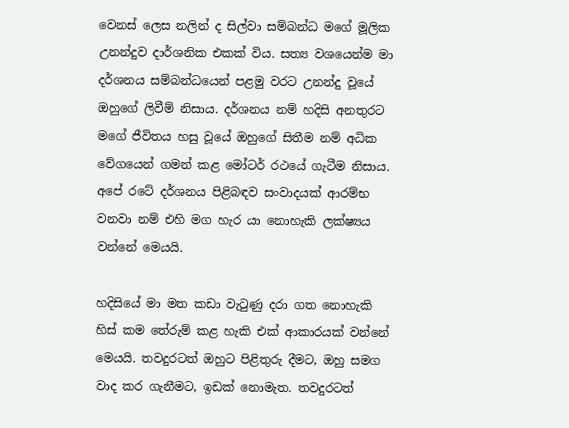වෙනස් ලෙස නලින් ද සිල්වා සම්බන්ධ මගේ මූලික උනන්දුව දාර්ශනික එකක් විය. සත්‍ය වශයෙන්ම මා දර්ශනය සම්බන්ධයෙන් පළමු වරට උනන්දු වූයේ ඔහුගේ ලිවීම් නිසාය. දර්ශනය නම් හදිසි අනතුරට මගේ ජීවිතය හසු වූයේ ඔහුගේ සිතීම නම් අධික වේගයෙන් ගමන් කළ මෝටර් රථයේ ගැටීම නිසාය. අපේ රටේ දර්ශනය පිළිබඳව සංවාදයක් ආරම්භ වනවා නම් එහි මග හැර යා නොහැකි ලක්ෂ්‍යය වන්නේ මෙයයි.

හදිසියේ මා මත කඩා වැටුණු දරා ගත නොහැකි හිස් කම තේරුම් කළ හැකි එක් ආකාරයක් වන්නේ මෙයයි. තවදුරටත් ඔහුට පිළිතුරු දීමට, ඔහු සමග වාද කර ගැනීමට, ඉඩක් නොමැත. තවදුරටත්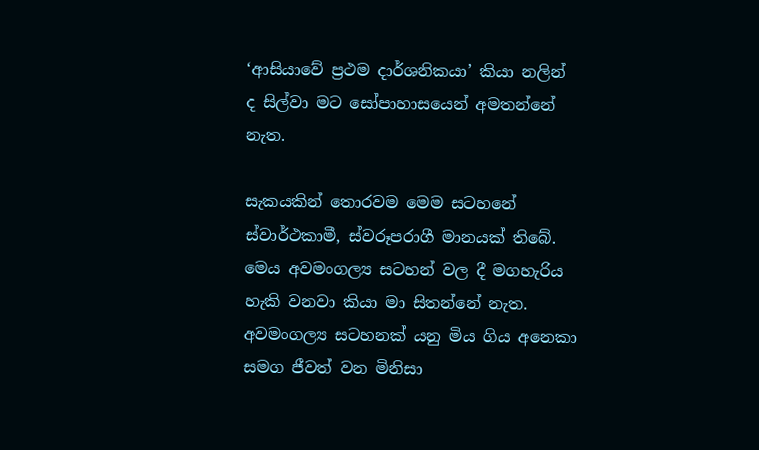‘ආසියාවේ ප්‍රථම දාර්ශනිකයා’ කියා නලින් ද සිල්වා මට සෝපාහාසයෙන් අමතන්නේ නැත.

සැකයකින් තොරවම මෙම සටහනේ ස්වාර්ථකාමී, ස්වරූපරාගී මානයක් තිබේ. මෙය අවමංගල්‍ය සටහන් වල දී මගහැරිය හැකි වනවා කියා මා සිතන්නේ නැත. අවමංගල්‍ය සටහනක් යනු මිය ගිය අනෙකා සමග ජීවත් වන මිනිසා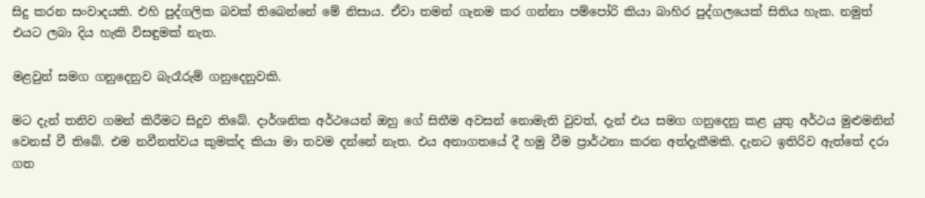සිදු කරන සංවාදයකි. එහි පුද්ගලික බවක් තිබෙන්නේ මේ නිසාය. ඒවා තමන් ගැනම කර ගන්නා පම්පෝරි කියා බාහිර පුද්ගලයෙක් සිතිය හැක. නමුත් එයට ලබා දිය හැකි විසඳුමක් නැත.

මළවුන් සමග ගනුදෙනුව බැරෑරුම් ගනුදෙනුවකි.

මට දැන් තනිව ගමන් කිරීමට සිදුව තිබේ. දාර්ශනික අර්ථයෙන් ඔහු ගේ සිතීම අවසන් නොමැති වුවත්, දැන් එය සමග ගනුදෙනු කළ යුතු අර්ථය මුළුමනින් වෙනස් වී තිබේ. එම නවීනත්වය කුමක්ද කියා මා තවම දන්නේ නැත. එය අනාගතයේ දී හමු වීම ප්‍රාර්ථනා කරන අත්දැකීමකි. දැනට ඉතිරිව ඇත්තේ දරා ගත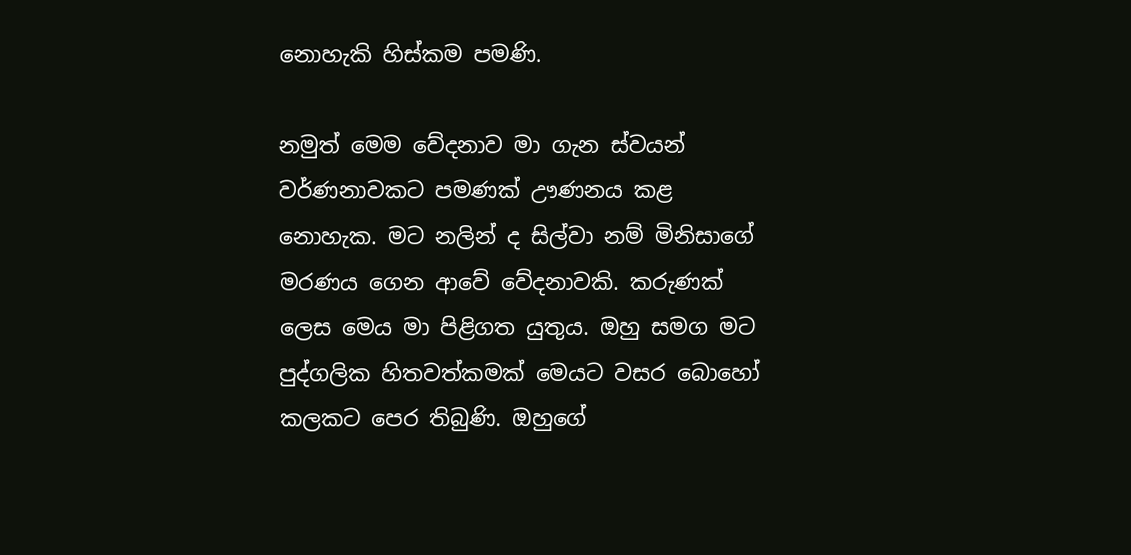නොහැකි හිස්කම පමණි.

නමුත් මෙම වේදනාව මා ගැන ස්වයන් වර්ණනාවකට පමණක් ඌණනය කළ නොහැක. මට නලින් ද සිල්වා නම් මිනිසාගේ මරණය ගෙන ආවේ වේදනාවකි. කරුණක් ලෙස මෙය මා පිළිගත යුතුය. ඔහු සමග මට පුද්ගලික හිතවත්කමක් මෙයට වසර බොහෝ කලකට පෙර තිබුණි. ඔහුගේ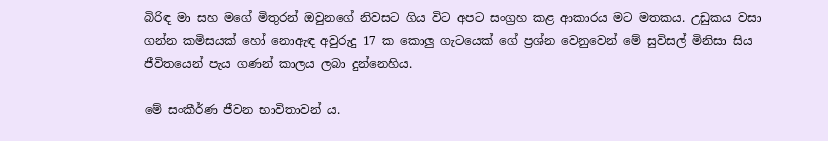බිරිඳ මා සහ මගේ මිතුරන් ඔවුනගේ නිවසට ගිය විට අපට සංග්‍රහ කළ ආකාරය මට මතකය. උඩුකය වසා ගන්න කමිසයක් හෝ නොඇඳ අවුරුදු 17 ක කොලු ගැටයෙක් ගේ ප්‍රශ්න වෙනුවෙන් මේ සුවිසල් මිනිසා සිය ජීවිතයෙන් පැය ගණන් කාලය ලබා දුන්නෙහිය.

මේ සංකීර්ණ ජීවන භාවිතාවන් ය.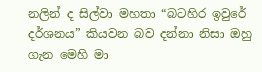නලින් ද සිල්වා මහතා “බටහිර ඉවුරේ දර්ශනය” කියවන බව දන්නා නිසා ඔහු ගැන මෙහි මා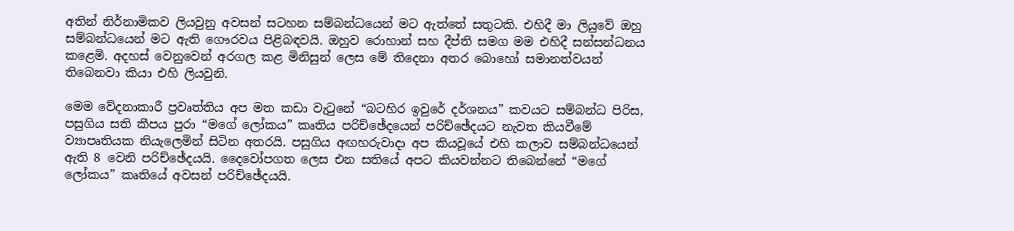අතින් නිර්නාමිකව ලියවුනු අවසන් සටහන සම්බන්ධයෙන් මට ඇත්තේ සතුටකි. එහිදී මා ලියුවේ ඔහු සම්බන්ධයෙන් මට ඇති ගෞරවය පිළිබඳවයි. ඔහුව රොහාන් සහ දීප්ති සමග මම එහිදී සන්සන්ධනය කළෙමි. අදහස් වෙනුවෙන් අරගල කළ මිනිසුන් ලෙස මේ තිදෙනා අතර බොහෝ සමානත්වයන් තිබෙනවා කියා එහි ලියවුනි.

මෙම වේදනාකාරී ප්‍රවෘත්තිය අප මත කඩා වැටුනේ “බටහිර ඉවුරේ දර්ශනය” කවයට සම්බන්ධ පිරිස, පසුගිය සති කීපය පුරා “මගේ ලෝකය” කෘතිය පරිච්ඡේදයෙන් පරිච්ඡේදයට නැවත කියවීමේ ව්‍යාපෘතියක නියැලෙමින් සිටින අතරයි. පසුගිය අඟහරුවාදා අප කියවූයේ එහි කලාව සම්බන්ධයෙන් ඇති 8 වෙනි පරිච්ඡේදයයි. දෛවෝපගත ලෙස එන සතියේ අපට කියවන්නට තිබෙන්නේ “මගේ ලෝකය” කෘතියේ අවසන් පරිච්ඡේදයයි.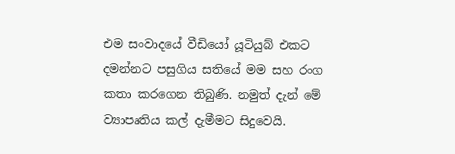එම සංවාදයේ වීඩියෝ යූටියුබ් එකට දමන්නට පසුගිය සතියේ මම සහ රංග කතා කරගෙන තිබුණි. නමුත් දැන් මේ ව්‍යාපෘතිය කල් දැමීමට සිදුවෙයි.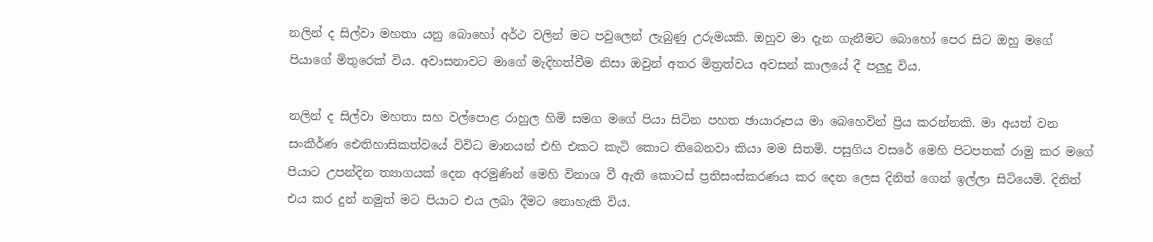නලින් ද සිල්වා මහතා යනු බොහෝ අර්ථ වලින් මට පවුලෙන් ලැබුණු උරුමයකි. ඔහුව මා දැන ගැනීමට බොහෝ පෙර සිට ඔහු මගේ පියාගේ මිතුරෙක් විය. අවාසනාවට මාගේ මැදිහත්වීම නිසා ඔවුන් අතර මිත්‍රත්වය අවසන් කාලයේ දී පලුදු විය.

නලින් ද සිල්වා මහතා සහ වල්පොළ රාහුල හිමි සමග මගේ පියා සිටින පහත ඡායාරූපය මා බෙහෙවින් ප්‍රිය කරන්නකි. මා අයත් වන සංකීර්ණ ඓතිහාසිකත්වයේ විවිධ මානයන් එහි එකට කැටි කොට තිබෙනවා කියා මම සිතමි. පසුගිය වසරේ මෙහි පිටපතක් රාමු කර මගේ පියාට උපන්දින ත්‍යාගයක් දෙන අරමුණින් මෙහි විනාශ වී ඇති කොටස් ප්‍රතිසංස්කරණය කර දෙන ලෙස දිනිත් ගෙන් ඉල්ලා සිටියෙමි. දිනිත් එය කර දුන් නමුත් මට පියාට එය ලබා දීමට නොහැකි විය.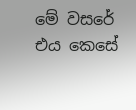මේ වසරේ එය කෙසේ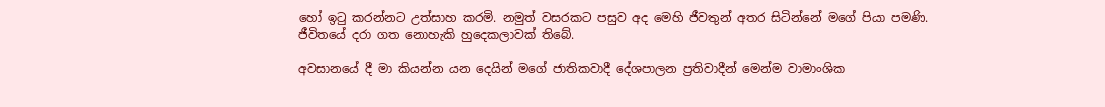හෝ ඉටු කරන්නට උත්සාහ කරමි. නමුත් වසරකට පසුව අද මෙහි ජීවතුන් අතර සිටින්නේ මගේ පියා පමණි. ජීවිතයේ දරා ගත නොහැකි හුදෙකලාවක් තිබේ.

අවසානයේ දී මා කියන්න යන දෙයින් මගේ ජාතිකවාදී දේශපාලන ප්‍රතිවාදීන් මෙන්ම වාමාංශික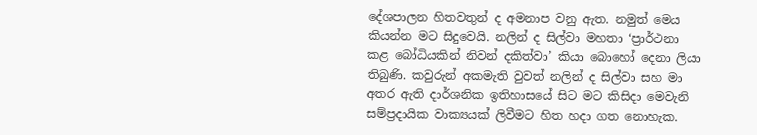දේශපාලන හිතවතුන් ද අමනාප වනු ඇත. නමුත් මෙය කියන්න මට සිදුවෙයි. නලින් ද සිල්වා මහතා ‘ප්‍රාර්ථනා කළ බෝධියකින් නිවන් දකිත්වා’ කියා බොහෝ දෙනා ලියා තිබුණි. කවුරුන් අකමැති වුවත් නලින් ද සිල්වා සහ මා අතර ඇති දාර්ශනික ඉතිහාසයේ සිට මට කිසිදා මෙවැනි සම්ප්‍රදායික වාක්‍යයක් ලිවීමට හිත හදා ගත නොහැක.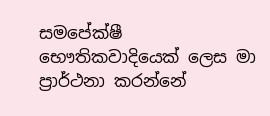සමපේක්ෂී භෞතිකවාදියෙක් ලෙස මා ප්‍රාර්ථනා කරන්නේ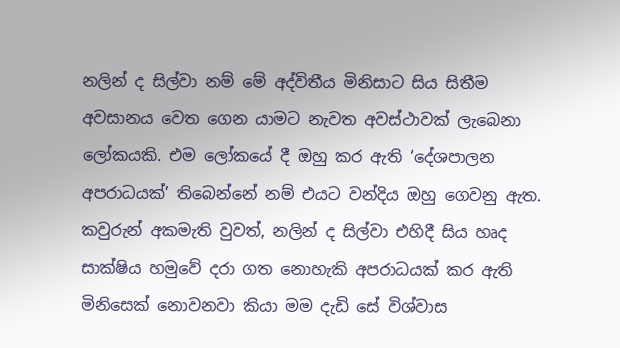නලින් ද සිල්වා නම් මේ අද්විතීය මිනිසාට සිය සිතීම අවසානය වෙත ගෙන යාමට නැවත අවස්ථාවක් ලැබෙනා ලෝකයකි. එම ලෝකයේ දී ඔහු කර ඇති ‘දේශපාලන අපරාධයක්’ තිබෙන්නේ නම් එයට වන්දිය ඔහු ගෙවනු ඇත. කවුරුන් අකමැති වුවත්, නලින් ද සිල්වා එහිදී සිය හෘද සාක්ෂිය හමුවේ දරා ගත නොහැකි අපරාධයක් කර ඇති මිනිසෙක් නොවනවා කියා මම දැඩි සේ විශ්වාස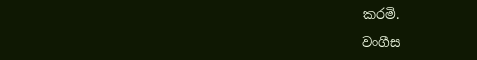කරමි.

වංගීස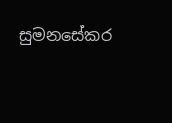සුමනසේකර